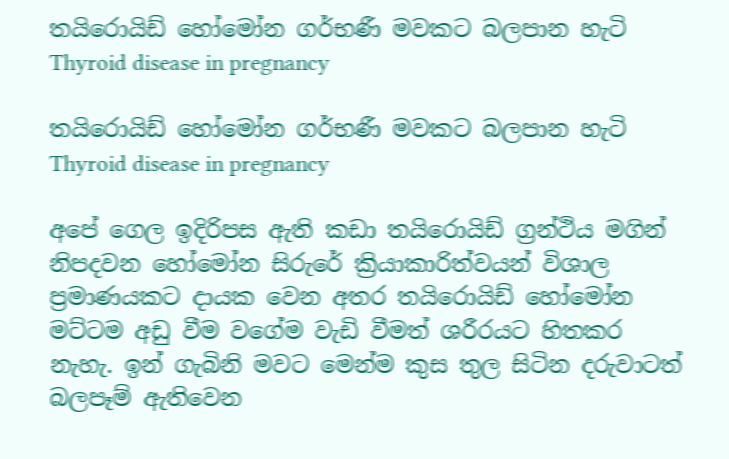තයිරොයිඩ් හෝමෝන ගර්භණී මවකට බලපාන හැටි Thyroid disease in pregnancy

තයිරොයිඩ් හෝමෝන ගර්භණී මවකට බලපාන හැටි Thyroid disease in pregnancy

අපේ ගෙල ඉදිරිපස ඇති කඩා තයිරොයිඩ් ග්‍රන්ථිය මගින් නිපදවන හෝමෝන සිරුරේ ක්‍රියාකාරිත්වයන් විශාල ප්‍රමාණයකට දායක වෙන අතර තයිරොයිඩ් හෝමෝන මට්ටම අඩු වීම වගේම වැඩි වීමත් ශරීරයට හිතකර නැහැ. ඉන් ගැබිනි මවට මෙන්ම කුස තුල සිටින දරුවාටත් බලපෑම් ඇතිවෙන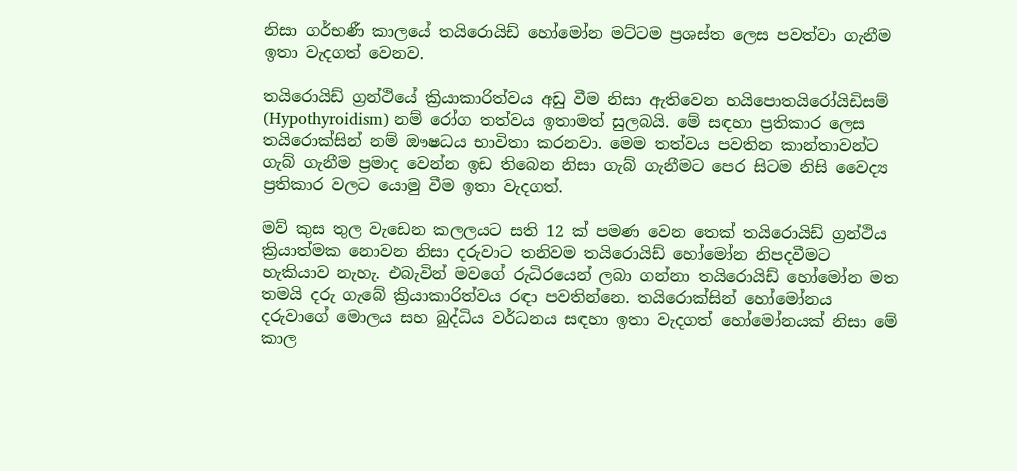නිසා ගර්භණී කාලයේ තයිරොයිඩ් හෝමෝන මට්ටම ප්‍රශස්ත ලෙස පවත්වා ගැනීම ඉතා වැදගත් වෙනව.

තයිරොයිඩ් ග්‍රන්ථියේ ක්‍රියාකාරිත්වය අඩු වීම නිසා ඇතිවෙන හයිපොතයිරෝයිඩිසම් (Hypothyroidism) නම් රෝග තත්වය ඉතාමත් සුලබයි. මේ සඳහා ප්‍රතිකාර ලෙස තයිරොක්සින් නම් ඖෂධය භාවිතා කරනවා. මෙම තත්වය පවතින කාන්තාවන්ට ගැබ් ගැනීම ප්‍රමාද වෙන්න ඉඩ තිබෙන නිසා ගැබ් ගැනීමට පෙර සිටම නිසි වෛද්‍ය ප්‍රතිකාර වලට යොමු වීම ඉතා වැදගත්.

මව් කුස තුල වැඩෙන කලලයට සති 12 ක් පමණ වෙන තෙක් තයිරොයිඩ් ග්‍රන්ථිය ක්‍රියාත්මක නොවන නිසා දරුවාට තනිවම තයිරොයිඩ් හෝමෝන නිපදවීමට හැකියාව නැහැ. එබැවින් මවගේ රුධිරයෙන් ලබා ගන්නා තයිරොයිඩ් හෝමෝන මත තමයි දරු ගැබේ ක්‍රියාකාරිත්වය රඳා පවතින්නෙ. තයිරොක්සින් හෝමෝනය දරුවාගේ මොලය සහ බුද්ධිය වර්ධනය සඳහා ඉතා වැදගත් හෝමෝනයක් නිසා මේ කාල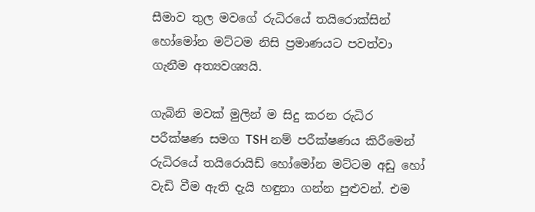සීමාව තුල මවගේ රුධිරයේ තයිරොක්සින් හෝමෝන මට්ටම නිසි ප්‍රමාණයට පවත්වා ගැනීම අත්‍යවශ්‍යයි.

ගැබිනි මවක් මුලින් ම සිදු කරන රුධිර පරීක්ෂණ සමග TSH නම් පරීක්ෂණය කිරීමෙන් රුධිරයේ තයිරොයිඩ් හෝමෝන මට්ටම අඩු හෝ වැඩි වීම ඇති දැයි හඳුනා ගන්න පුළුවන්. එම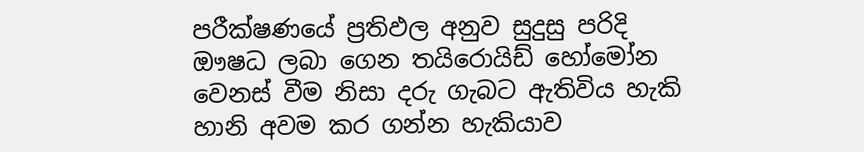පරීක්ෂණයේ ප්‍රතිඵල අනුව සුදුසු පරිදි ඖෂධ ලබා ගෙන තයිරොයිඩ් හෝමෝන වෙනස් වීම නිසා දරු ගැබට ඇතිවිය හැකි හානි අවම කර ගන්න හැකියාව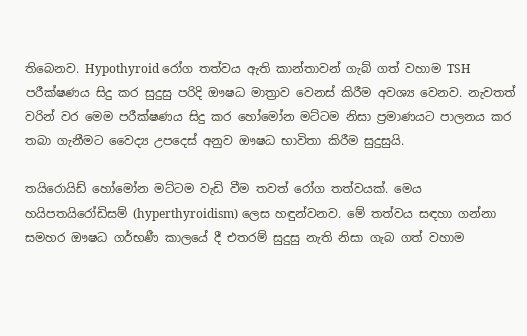තිබෙනව. Hypothyroid රෝග තත්වය ඇති කාන්තාවන් ගැබ් ගත් වහාම TSH පරීක්ෂණය සිදු කර සුදුසු පරිදි ඖෂධ මාත්‍රාව වෙනස් කිරීම අවශ්‍ය වෙනව. නැවතත් වරින් වර මෙම පරීක්ෂණය සිදු කර හෝමෝන මට්ටම නිසා ප්‍රමාණයට පාලනය කර තබා ගැනීමට වෛද්‍ය උපදෙස් අනුව ඖෂධ භාවිතා කිරීම සුදුසුයි.

තයිරොයිඩ් හෝමෝන මට්ටම වැඩි වීම තවත් රෝග තත්වයක්. මෙය හයිපතයිරෝඩිසම් (hyperthyroidism) ලෙස හඳුන්වනව. මේ තත්වය සඳහා ගන්නා සමහර ඖෂධ ගර්භණී කාලයේ දී එතරම් සුදුසු නැති නිසා ගැබ ගත් වහාම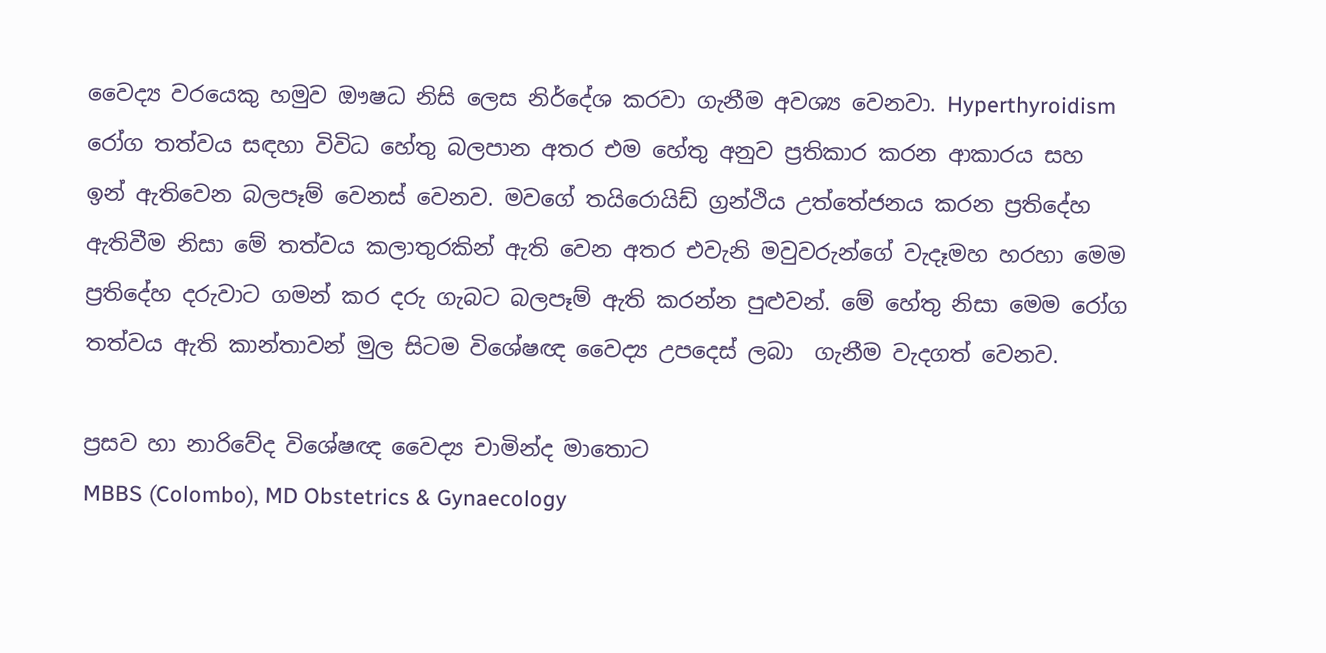වෛද්‍ය වරයෙකු හමුව ඖෂධ නිසි ලෙස නිර්දේශ කරවා ගැනීම අවශ්‍ය වෙනවා. Hyperthyroidism රෝග තත්වය සඳහා විවිධ හේතු බලපාන අතර එම හේතු අනුව ප්‍රතිකාර කරන ආකාරය සහ ඉන් ඇතිවෙන බලපෑම් වෙනස් වෙනව. මවගේ තයිරොයිඩ් ග්‍රන්ථිය උත්තේජනය කරන ප්‍රතිදේහ ඇතිවීම නිසා මේ තත්වය කලාතුරකින් ඇති වෙන අතර එවැනි මවුවරුන්ගේ වැදෑමහ හරහා මෙම ප්‍රතිදේහ දරුවාට ගමන් කර දරු ගැබට බලපෑම් ඇති කරන්න පුළුවන්. මේ හේතු නිසා මෙම රෝග තත්වය ඇති කාන්තාවන් මුල සිටම විශේෂඥ වෛද්‍ය උපදෙස් ලබා  ගැනීම වැදගත් වෙනව.

ප්‍රසව හා නාරිවේද විශේෂඥ වෛද්‍ය චාමින්ද මාතොට
MBBS (Colombo), MD Obstetrics & Gynaecology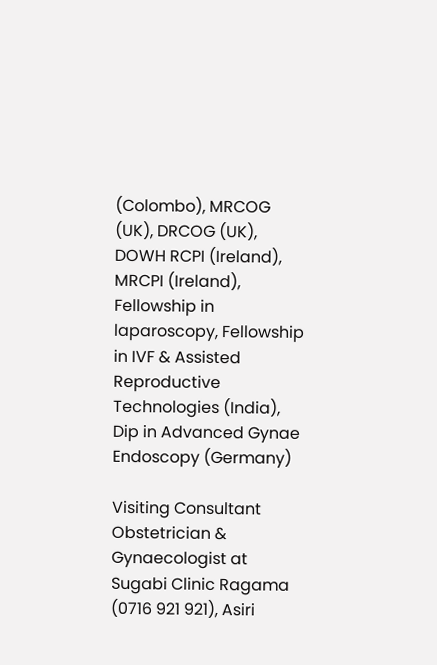(Colombo), MRCOG (UK), DRCOG (UK), DOWH RCPI (Ireland), MRCPI (Ireland), Fellowship in laparoscopy, Fellowship in IVF & Assisted Reproductive Technologies (India), Dip in Advanced Gynae Endoscopy (Germany)

Visiting Consultant Obstetrician & Gynaecologist at Sugabi Clinic Ragama (0716 921 921), Asiri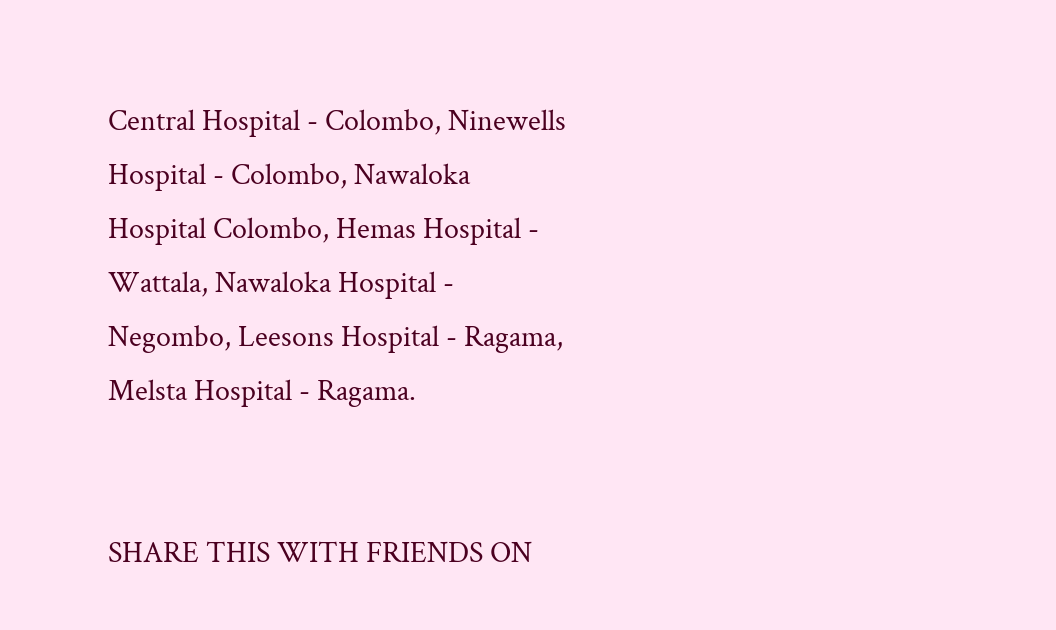Central Hospital - Colombo, Ninewells Hospital - Colombo, Nawaloka Hospital Colombo, Hemas Hospital - Wattala, Nawaloka Hospital - Negombo, Leesons Hospital - Ragama, Melsta Hospital - Ragama.


SHARE THIS WITH FRIENDS ON